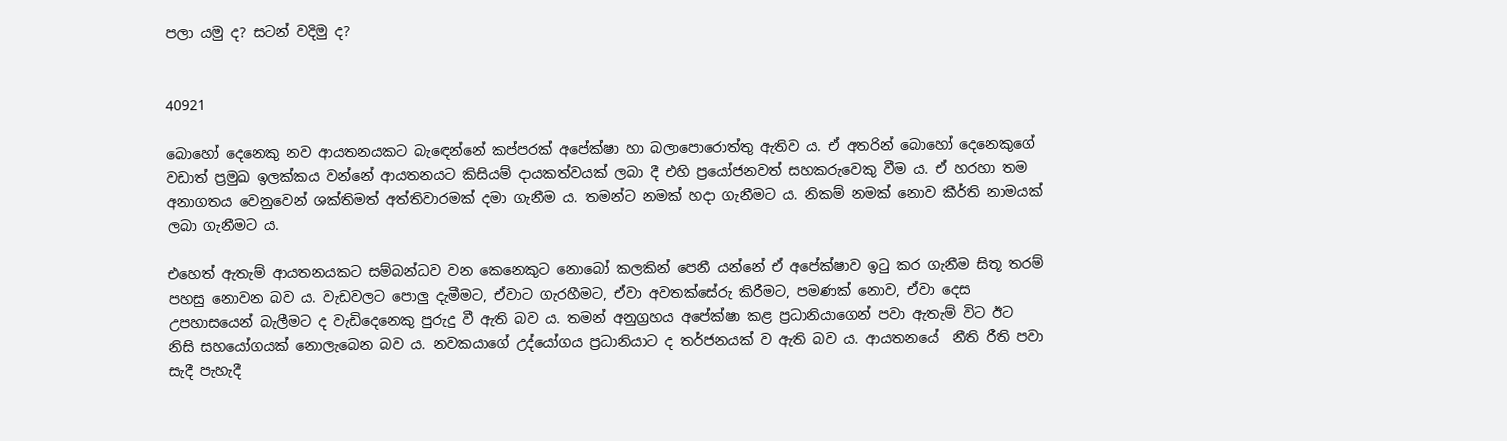පලා යමු ද? සටන් වදිමු ද?


40921

බොහෝ දෙනෙකු නව ආයතනයකට බැඳෙන්නේ කප්පරක් අපේක්ෂා හා බලාපොරොත්තු ඇතිව ය. ඒ අතරින් බොහෝ දෙනෙකුගේ වඩාත් ප්‍රමුඛ ඉලක්කය වන්නේ ආයතනයට කිසියම් දායකත්වයක් ලබා දී එහි ප්‍රයෝජනවත් සහකරුවෙකු වීම ය. ඒ හරහා තම අනාගතය වෙනුවෙන් ශක්තිමත් අත්තිවාරමක් දමා ගැනීම ය. තමන්ට නමක් හදා ගැනීමට ය. නිකම් නමක් නොව කීර්ති නාමයක් ලබා ගැනීමට ය.

එහෙත් ඇතැම් ආයතනයකට සම්බන්ධව වන කෙනෙකුට නොබෝ කලකින් පෙනී යන්නේ ඒ අපේක්ෂාව ඉටු කර ගැනීම සිතූ තරම් පහසු නොවන බව ය. වැඩවලට පොලු දැමීමට, ඒවාට ගැරහීමට, ඒවා අවතක්සේරු කිරීමට, පමණක් නොව, ඒවා දෙස උපහාසයෙන් බැලීමට ද වැඩිදෙනෙකු පුරුදු වී ඇති බව ය. තමන් අනුග්‍රහය අපේක්ෂා කළ ප්‍රධානියාගෙන් පවා ඇතැම් විට ඊට නිසි සහයෝගයක් නොලැබෙන බව ය. නවකයාගේ උද්යෝගය ප්‍රධානියාට ද තර්ජනයක් ව ඇති බව ය. ආයතනයේ  නීති රීති පවා සැදී පැහැදී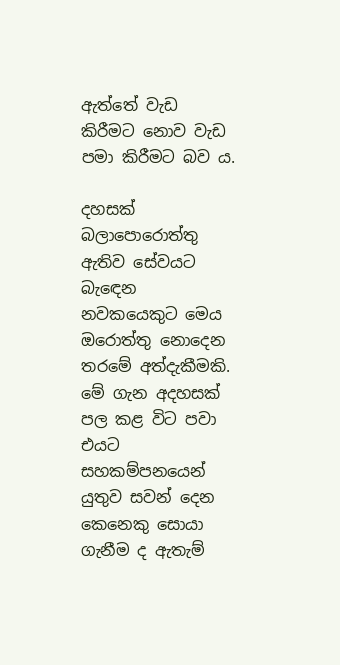ඇත්තේ වැඩ කිරීමට නොව වැඩ පමා කිරීමට බව ය.

දහසක් බලාපොරොත්තු ඇතිව සේවයට බැඳෙන නවකයෙකුට මෙය ඔරොත්තු නොදෙන තරමේ අත්දැකීමකි. මේ ගැන අදහසක් පල කළ විට පවා එයට සහකම්පනයෙන් යුතුව සවන් දෙන කෙනෙකු සොයා ගැනීම ද ඇතැම්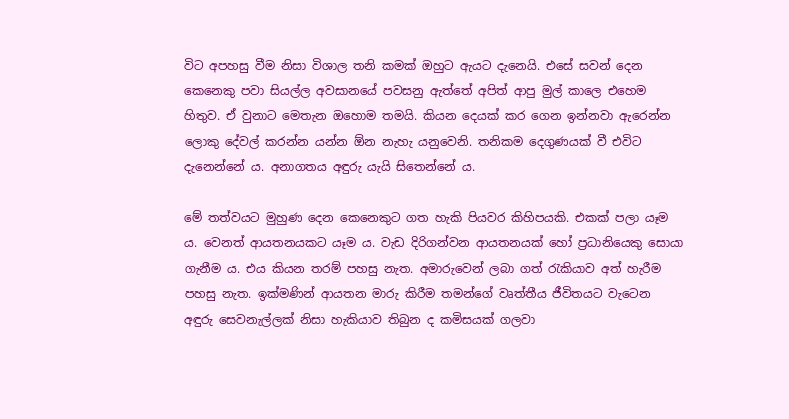විට අපහසු වීම නිසා විශාල තනි කමක් ඔහුට ඇයට දැනෙයි. එසේ සවන් දෙන කෙනෙකු පවා සියල්ල අවසානයේ පවසනු ඇත්තේ අපිත් ආපු මුල් කාලෙ එහෙම හිතුව. ඒ වුනාට මෙතැන ඔහොම තමයි. කියන දෙයක් කර ගෙන ඉන්නවා ඇරෙන්න ලොකු දේවල් කරන්න යන්න ඕන නැහැ යනුවෙනි. තනිකම දෙගුණයක් වී එවිට දැනෙන්නේ ය. අනාගතය අඳුරු යැයි සිතෙන්නේ ය.

මේ තත්වයට මුහුණ දෙන කෙනෙකුට ගත හැකි පියවර කිහිපයකි. එකක් පලා යෑම ය. වෙනත් ආයතනයකට යෑම ය. වැඩ දිරිගන්වන ආයතනයක් හෝ ප්‍රධානියෙකු සොයා ගැනීම ය. එය කියන තරම් පහසු නැත. අමාරුවෙන් ලබා ගත් රැකියාව අත් හැරීම පහසු නැත. ඉක්මණින් ආයතන මාරු කිරීම තමන්ගේ වෘත්තීය ජීවිතයට වැටෙන අඳුරු සෙවනැල්ලක් නිසා හැකියාව තිබුන ද කමිසයක් ගලවා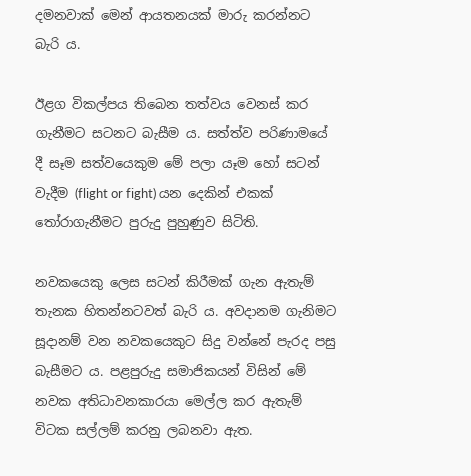දමනවාක් මෙන් ආයතනයක් මාරු කරන්නට බැරි ය.

ඊළග විකල්පය තිබෙන තත්වය වෙනස් කර ගැනීමට සටනට බැසීම ය. සත්ත්ව පරිණාමයේ දී සෑම සත්වයෙකුම මේ පලා යෑම හෝ සටන් වැදීම (flight or fight) යන දෙකින් එකක් තෝරාගැනීමට පුරුදු පුහුණුව සිටිති.

නවකයෙකු ලෙස සටන් කිරීමක් ගැන ඇතැම් තැනක හිතන්නටවත් බැරි ය. අවදානම ගැනිමට සූදානම් වන නවකයෙකුට සිදු වන්නේ පැරද පසු බැසීමට ය. පළපුරුදු සමාජිකයන් විසින් මේ නවක අතිධාවනකාරයා මෙල්ල කර ඇතැම් විටක සල්ලම් කරනු ලබනවා ඇත.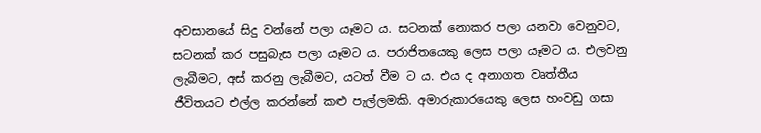අවසානයේ සිදු වන්නේ පලා යෑමට ය. සටනක් නොකර පලා යනවා වෙනුවට, සටනක් කර පසුබැස පලා යෑමට ය. පරාජිතයෙකු ලෙස පලා යෑමට ය. එලවනු ලැබීමට, අස් කරනු ලැබීමට, යටත් වීම ට ය. එය ද අනාගත වෘත්තීය ජීවිතයට එල්ල කරන්නේ කළු පැල්ලමකි. අමාරුකාරයෙකු ලෙස හංවඩු ගසා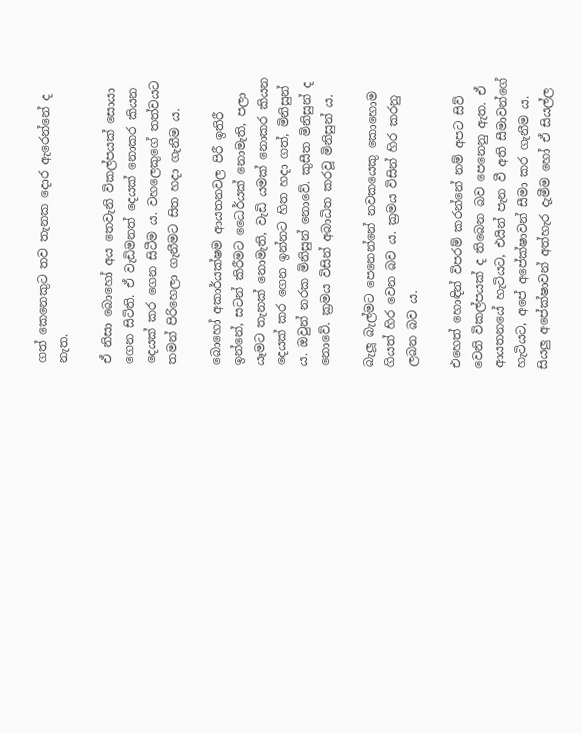ගත් කෙනෙකුට තව තැනක දොර ඇරෙන්නේ ද නැත.

ඒ නිසා බොහෝ අය තෙවැනි විකල්පයක් සොයා ගෙන සිටිති. ඒ වැඩිමනත් දෙයක් නොකර කියන දෙයක් කර ගෙන සිටීම ය. වහලෙකුගේ තත්වයට තමන් පිරිහෙලා ගැනීමට සිත හදා ගැනීම ය.

බොහෝ අකාර්යක්ෂම ආයතනවල පිරී ඉතිරී ඉන්නේ, සටන් කිරීමට ධෛර්යක් නොමැති, පලා යෑමට තැනක් නොමැති, වැඩි යමක් නොකර කියන දෙයක් කර ගෙන ඉන්නට හිත හදා ගත්, මිනිසුන් ය. ඔවුන් නරක මිනිසුන් නොවේ. කුසීත මිනිසුන් ද නොවේ. ක්‍රමය විසින් අබාධිත කරවූ මිනිසුන් ය.

බැලූ බැල්මට පෙනෙන්නේ නවකයෙකු කොහොම ගියත් හිර වෙන බව ය. ක්‍රමය විසින් හිර කරනු ලබන බව ය.

එහෙත් හොඳින් විපරම් කරන්නේ නම් අපට සිව් වෙනි විකල්පයක් ද තිබෙන බව පෙනෙනු ඇත. ඒ ආයතනයේ හැටියට, එයින් පැන වී අති සීමාවන්ගේ හැටියට, අපේ අපේක්ෂාවන් සීමා කර ගැනීම ය. සියලු අපේක්ෂාවන් අත්හැර දැමීම හෝ ඒ සියල්ල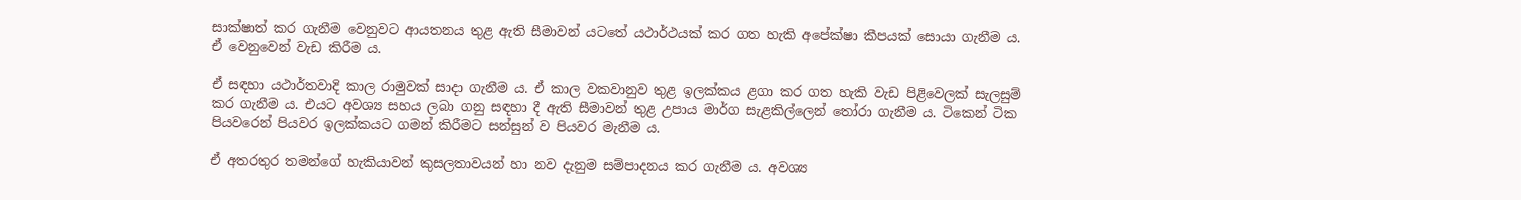සාක්ෂාත් කර ගැනීම වෙනුවට ආයතනය තුළ ඇති සීමාවන් යටතේ යථාර්ථයක් කර ගත හැකි අපේක්ෂා කීපයක් සොයා ගැනීම ය. ඒ වෙනුවෙන් වැඩ කිරීම ය.

ඒ සඳහා යථාර්තවාදි කාල රාමුවක් සාදා ගැනීම ය. ඒ කාල වකවානුව තුළ ඉලක්කය ළගා කර ගත හැකි වැඩ පිළිවෙලක් සැලසුම් කර ගැනීම ය. එයට අවශ්‍ය සහය ලබා ගනු සඳහා දී ඇති සීමාවන් තුළ උපාය මාර්ග සැළකිල්ලෙන් තෝරා ගැනීම ය. ටිකෙන් ටික පියවරෙන් පියවර ඉලක්කයට ගමන් කිරීමට සන්සුන් ව පියවර මැනීම ය.

ඒ අතරතුර තමන්ගේ හැකියාවන් කුසලතාවයන් හා නව දැනුම සම්පාදනය කර ගැනීම ය. අවශ්‍ය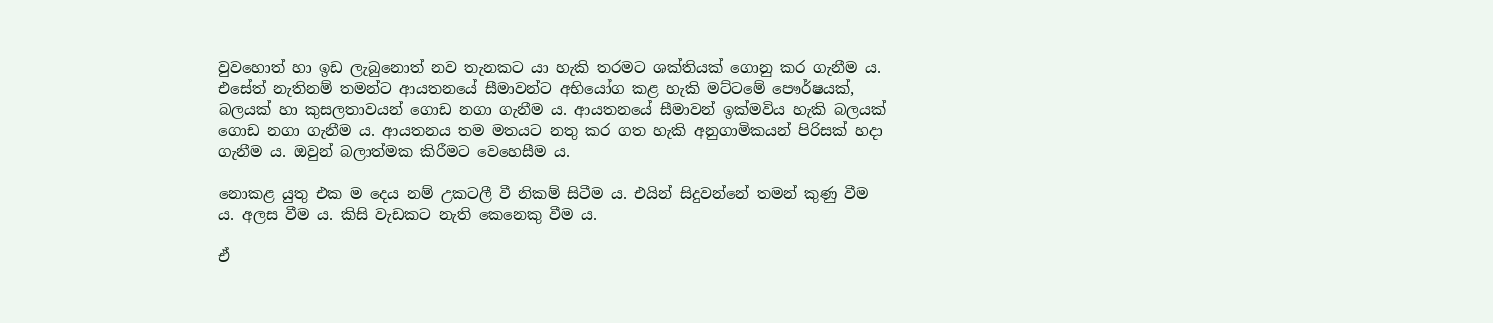වුවහොත් හා ඉඩ ලැබුනොත් නව තැනකට යා හැකි තරමට ශක්තියක් ගොනු කර ගැනීම ය. එසේත් නැතිනම් තමන්ට ආයතනයේ සීමාවන්ට අභියෝග කළ හැකි මට්ටමේ පෞර්ෂයක්, බලයක් හා කුසලතාවයන් ගොඩ නගා ගැනීම ය. ආයතනයේ සීමාවන් ඉක්මවිය හැකි බලයක් ගොඩ නගා ගැනීම ය. ආයතනය තම මතයට නතු කර ගත හැකි අනුගාමිකයන් පිරිසක් හදා ගැනීම ය. ඔවුන් බලාත්මක කිරීමට වෙහෙසීම ය.

නොකළ යුතු එක ම දෙය නම් උකටලී වී නිකම් සිටීම ය. එයින් සිදුවන්නේ තමන් කුණු වීම ය. අලස වීම ය. කිසි වැඩකට නැති කෙනෙකු වීම ය.

ඒ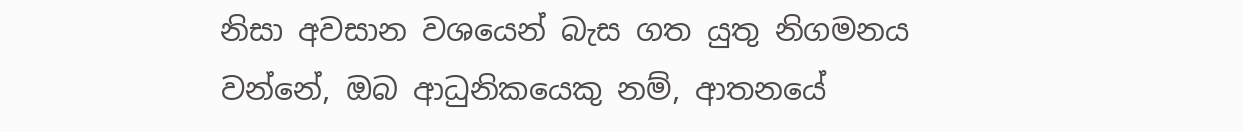නිසා අවසාන වශයෙන් බැස ගත යුතු නිගමනය වන්නේ, ඔබ ආධුනිකයෙකු නම්, ආතනයේ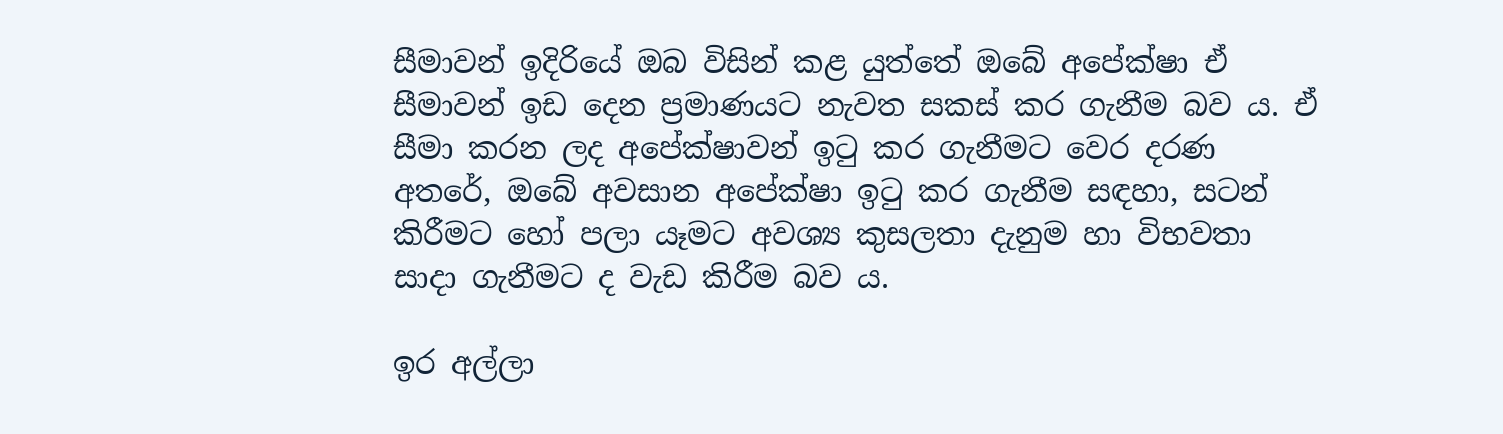සීමාවන් ඉදිරියේ ඔබ විසින් කළ යුත්තේ ඔබේ අපේක්ෂා ඒ සීමාවන් ඉඩ දෙන ප්‍රමාණයට නැවත සකස් කර ගැනීම බව ය. ඒ සීමා කරන ලද අපේක්ෂාවන් ඉටු කර ගැනීමට වෙර දරණ අතරේ, ඔබේ අවසාන අපේක්ෂා ඉටු කර ගැනීම සඳහා, සටන් කිරීමට හෝ පලා යෑමට අවශ්‍ය කුසලතා දැනුම හා විභවතා සාදා ගැනීමට ද වැඩ කිරීම බව ය.

ඉර අල්ලා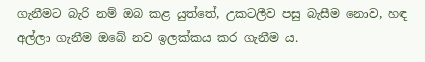ගැනීමට බැරි නම් ඔබ කළ යුත්තේ, උකටලීව පසු බැසීම නොව, හඳ අල්ලා ගැනීම ඔබේ නව ඉලක්කය කර ගැනීම ය.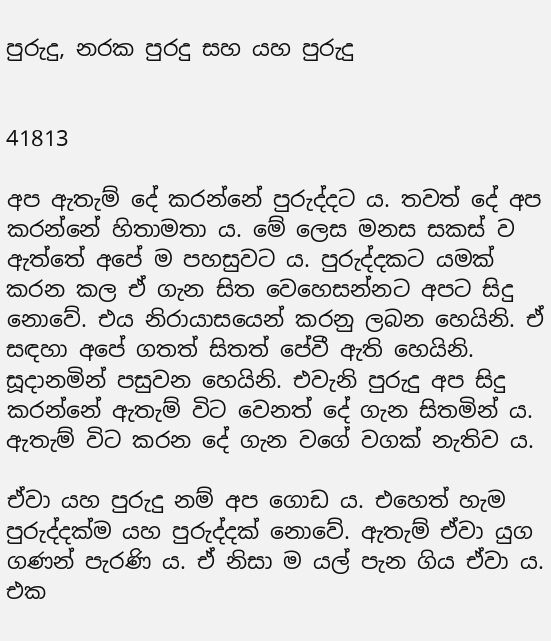පුරුදු, නරක පුරදු සහ යහ පුරුදු


41813

අප ඇතැම් දේ කරන්නේ පුරුද්දට ය. තවත් දේ අප කරන්නේ හිතාමතා ය. මේ ලෙස මනස සකස් ව ඇත්තේ අපේ ම පහසුවට ය. පුරුද්දකට යමක් කරන කල ඒ ගැන සිත වෙහෙසන්නට අපට සිදු නොවේ. එය නිරායාසයෙන් කරනු ලබන හෙයිනි. ඒ සඳහා අපේ ගතත් සිතත් පේවී ඇති හෙයිනි. සූදානමින් පසුවන හෙයිනි. එවැනි පුරුදු අප සිදු කරන්නේ ඇතැම් විට වෙනත් දේ ගැන සිතමින් ය. ඇතැම් විට කරන දේ ගැන වගේ වගක් නැතිව ය.

ඒවා යහ පුරුදු නම් අප ගොඩ ය. එහෙත් හැම පුරුද්දක්ම යහ පුරුද්දක් නොවේ. ඇතැම් ඒවා යුග ගණන් පැරණි ය. ඒ නිසා ම යල් පැන ගිය ඒවා ය. එක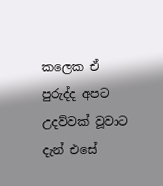කලෙක ඒ පුරුද්ද අපට උදව්වක් වූවාට දැන් එසේ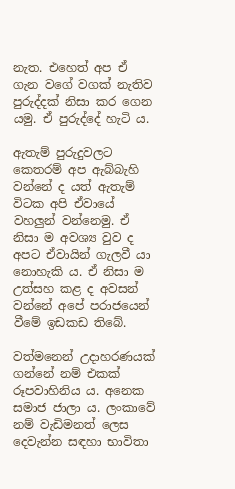නැත. එහෙත් අප ඒ ගැන වගේ වගක් නැතිව පුරුද්දක් නිසා කර ගෙන යමු. ඒ පුරුද්දේ හැටි ය.

ඇතැම් පුරුදුවලට කෙතරම් අප ඇබ්බැහි වන්නේ ද යත් ඇතැම් විටක අපි ඒවායේ වහලුන් වන්නෙමු. ඒ නිසා ම අවශ්‍ය වුව ද අපට ඒවායින් ගැලවී යා නොහැකි ය. ඒ නිසා ම උත්සහ කළ ද අවසන් වන්නේ අපේ පරාජයෙන් වීමේ ඉඩකඩ තිබේ.

වත්මනෙන් උදාහරණයක් ගන්නේ නම් එකක් රූපවාහිනිය ය. අනෙක සමාජ ජාලා ය. ලංකාවේ නම් වැඩිමනත් ලෙස දෙවැන්න සඳහා භාවිතා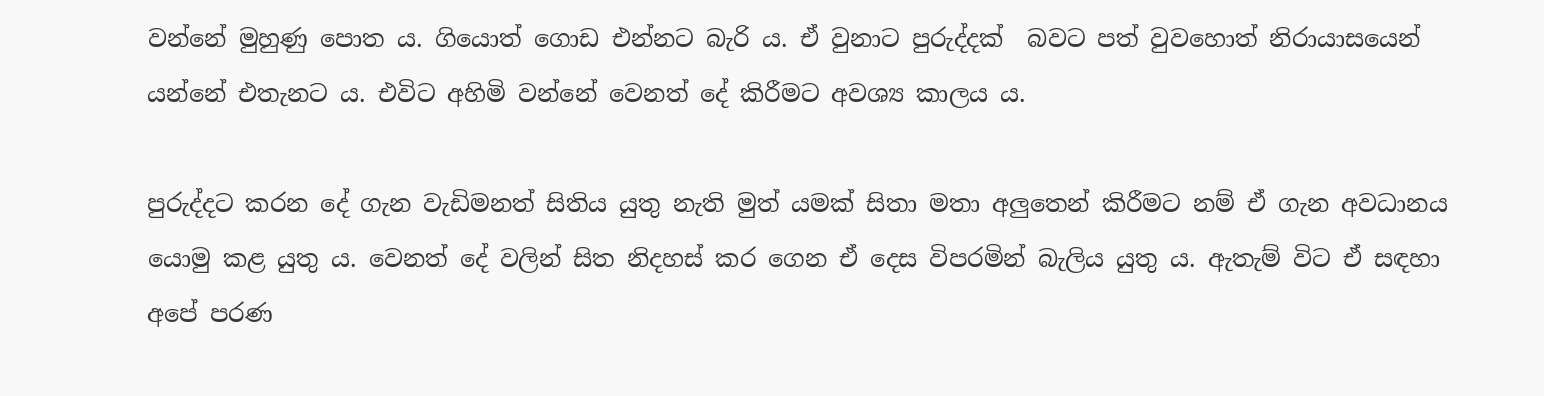වන්නේ මුහුණු පොත ය. ගියොත් ගොඩ එන්නට බැරි ය. ඒ වුනාට පුරුද්දක්  බවට පත් වුවහොත් නිරායාසයෙන් යන්නේ එතැනට ය. එවිට අහිමි වන්නේ වෙනත් දේ කිරීමට අවශ්‍ය කාලය ය.

පුරුද්දට කරන දේ ගැන වැඩිමනත් සිතිය යුතු නැති මුත් යමක් සිතා මතා අලුතෙන් කිරීමට නම් ඒ ගැන අවධානය යොමු කළ යුතු ය. වෙනත් දේ වලින් සිත නිදහස් කර ගෙන ඒ දෙස විපරමින් බැලිය යුතු ය. ඇතැම් විට ඒ සඳහා අපේ පරණ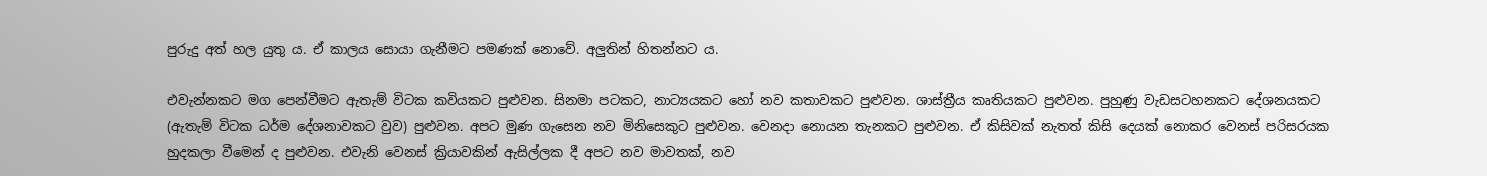පුරුදු අත් හල යුතු ය. ඒ කාලය සොයා ගැනීමට පමණක් නොවේ. අලුතින් හිතන්නට ය.

එවැන්නකට මග පෙන්වීමට ඇතැම් විටක කවියකට පුළුවන. සිනමා පටකට, නාට්‍යයකට හෝ නව කතාවකට පුළුවන. ශාස්ත්‍රීය කෘතියකට පුළුවන. පුහුණු වැඩසටහනකට දේශනයකට (ඇතැම් විටක ධර්ම දේශනාවකට වුව) පුළුවන. අපට මුණ ගැසෙන නව මිනිසෙකුට පුළුවන. වෙනදා නොයන තැනකට පුළුවන. ඒ කිසිවක් නැතත් කිසි දෙයක් නොකර වෙනස් පරිසරයක හුදකලා වීමෙන් ද පුළුවන. එවැනි වෙනස් ක්‍රියාවකින් ඇසිල්ලක දී අපට නව මාවතක්, නව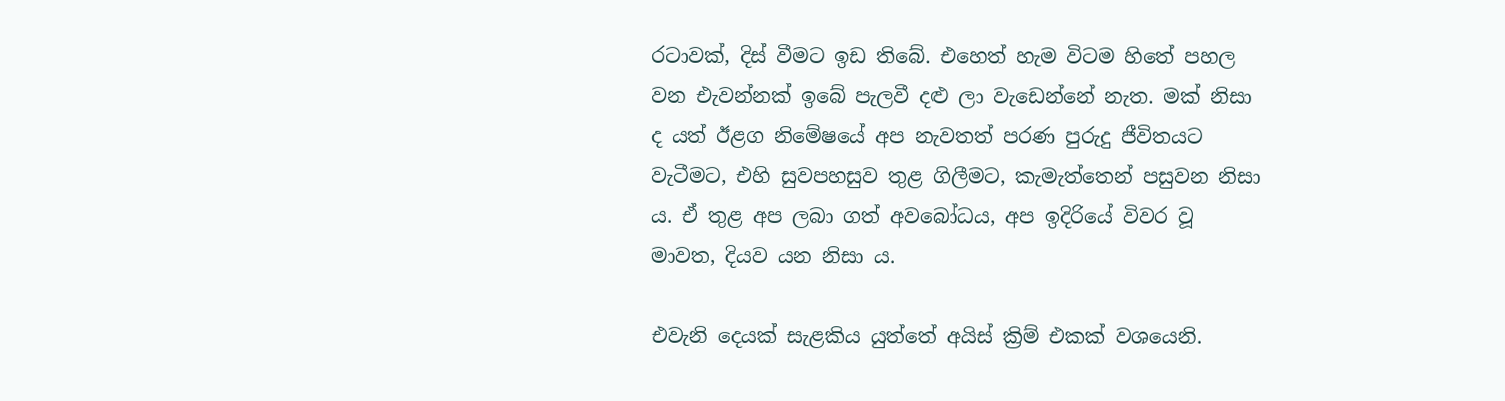රටාවක්, දිස් වීමට ඉඩ තිබේ. එහෙත් හැම විටම හිතේ පහල වන එැවන්නක් ඉබේ පැලවී දළු ලා වැඩෙන්නේ නැත. මක් නිසා ද යත් ඊළග නිමේෂයේ අප නැවතත් පරණ පුරුදු ජීවිතයට වැටීමට, එහි සුවපහසුව තුළ ගිලීමට, කැමැත්තෙන් පසුවන නිසා ය. ඒ තුළ අප ලබා ගත් අවබෝධය, අප ඉදිරියේ විවර වූ මාවත, දියව යන නිසා ය.

එවැනි දෙයක් සැළකිය යුත්තේ අයිස් ක්‍රිම් එකක් වශයෙනි.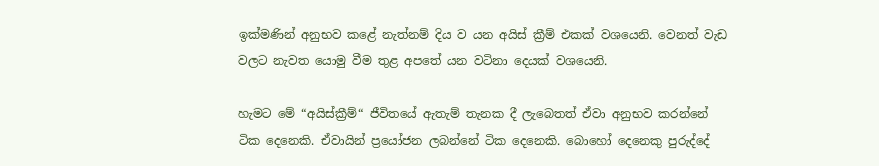ඉක්මණින් අනුභව කළේ නැත්නම් දිය ව යන අයිස් ක්‍රීම් එකක් වශයෙනි. වෙනත් වැඩ වලට නැවත යොමු වීම තුළ අපතේ යන වටිනා දෙයක් වශයෙනි.

හැමට මේ “අයිස්ක්‍රීම්“ ජීවිතයේ ඇතැම් තැනක දී ලැබෙතත් ඒවා අනුභව කරන්නේ ටික දෙනෙකි. ඒවායින් ප්‍රයෝජන ලබන්නේ ටික දෙනෙකි. බොහෝ දෙනෙකු පුරුද්දේ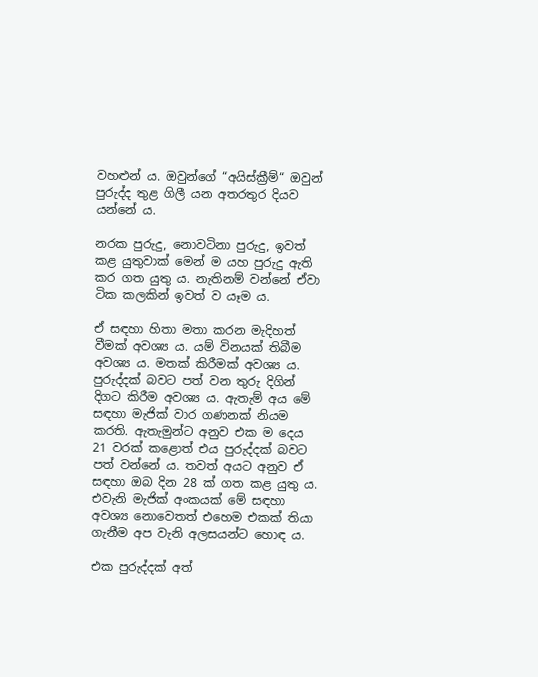වහළුන් ය. ඔවුන්ගේ “අයිස්ක්‍රීම්“ ඔවුන් පුරුද්ද තුළ ගිලී යන අතරතුර දියව යන්නේ ය.

නරක පුරුදු, නොවටිනා පුරුදු, ඉවත් කළ යුතුවාක් මෙන් ම යහ පුරුදු ඇති කර ගත යුතු ය. නැතිනම් වන්නේ ඒවා ටික කලකින් ඉවත් ව යෑම ය.

ඒ සඳහා හිතා මතා කරන මැදිහත් වීමක් අවශ්‍ය ය. යම් විනයක් තිබීම අවශ්‍ය ය. මතක් කිරීමක් අවශ්‍ය ය. පුරුද්දක් බවට පත් වන තුරු දිගින් දිගට කිරීම අවශ්‍ය ය. ඇතැම් අය මේ සඳහා මැජික් වාර ගණනක් නියම කරති. ඇතැමුන්ට අනුව එක ම දෙය 21 වරක් කළොත් එය පුරුද්දක් බවට පත් වන්නේ ය. තවත් අයට අනුව ඒ සඳහා ඔබ දින 28 ක් ගත කළ යුතු ය. එවැනි මැජික් අංකයක් මේ සඳහා අවශ්‍ය නොවෙතත් එහෙම එකක් තියා ගැනීම අප වැනි අලසයන්ට හොඳ ය.

එක පුරුද්දක් අත්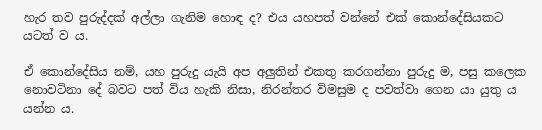හැර තව පුරුද්දක් අල්ලා ගැනිම හොඳ ද? එය යහපත් වන්නේ එක් කොන්දේසියකට යටත් ව ය.

ඒ කොන්දේසිය නම්, යහ පුරුදු යැයි අප අලුතින් එකතු කරගන්නා පුරුදු ම, පසු කලෙක නොවටිනා දේ බවට පත් විය හැකි නිසා, නිරන්තර විමසුම ද පවත්වා ගෙන යා යුතු ය යන්න ය.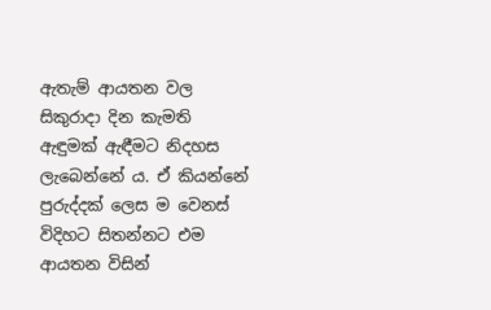ඇතැම් ආයතන වල සිකුරාදා දින කැමති ඇඳුමක් ඇඳීමට නිදහස ලැබෙන්නේ ය. ඒ කියන්නේ පුරුද්දක් ලෙස ම වෙනස් විදිහට සිතන්නට එම ආයතන විසින්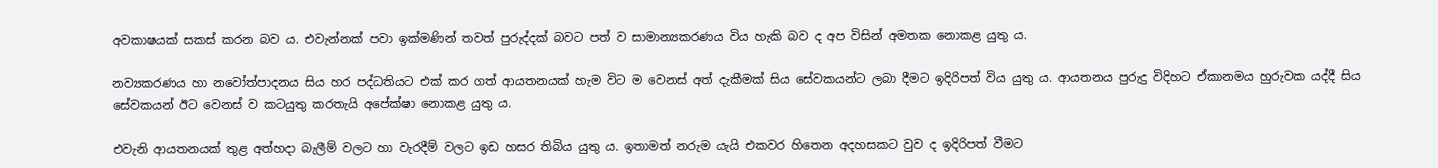අවකාෂයක් සකස් කරන බව ය. එවැන්නක් පවා ඉක්මණින් තවත් පුරුද්දක් බවට පත් ව සාමාන්‍යකරණය විය හැකි බව ද අප විසින් අමතක නොකළ යුතු ය.

නව්‍යකරණය හා නවෝත්පාදනය සිය හර පද්ධතියට එක් කර ගත් ආයතනයක් හැම විට ම වෙනස් අත් දැකීමක් සිය සේවකයන්ට ලබා දීමට ඉදිරිපත් විය යුතු ය. ආයතනය පුරුදු විදිහට ඒකානමය හුරුවක යද්දී සිය සේවකයන් ඊට වෙනස් ව කටයුතු කරතැයි අපේක්ෂා නොකළ යුතු ය.

එවැනි ආයතනයක් තුළ අත්හදා බැලීම් වලට හා වැරදීම් වලට ඉඩ හසර තිබිය යුතු ය. ඉතාමත් නරුම යැයි එකවර හිතෙන අදහසකට වුව ද ඉදිරිපත් වීමට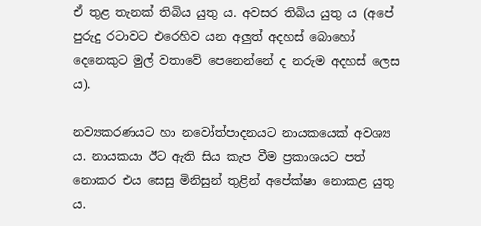ඒ තුළ තැනක් තිබිය යුතු ය. අවසර තිබිය යුතු ය (අපේ පුරුදු රටාවට එරෙහිව යන අලුත් අදහස් බොහෝ දෙනෙකුට මුල් වතාවේ පෙනෙන්නේ ද නරුම අදහස් ලෙස ය).

නව්‍යකරණයට හා නවෝත්පාදනයට නායකයෙක් අවශ්‍ය ය. නායකයා ඊට ඇති සිය කැප වීම ප්‍රකාශයට පත් නොකර එය සෙසු මිනිසුන් තුළින් අපේක්ෂා නොකළ යුතු ය.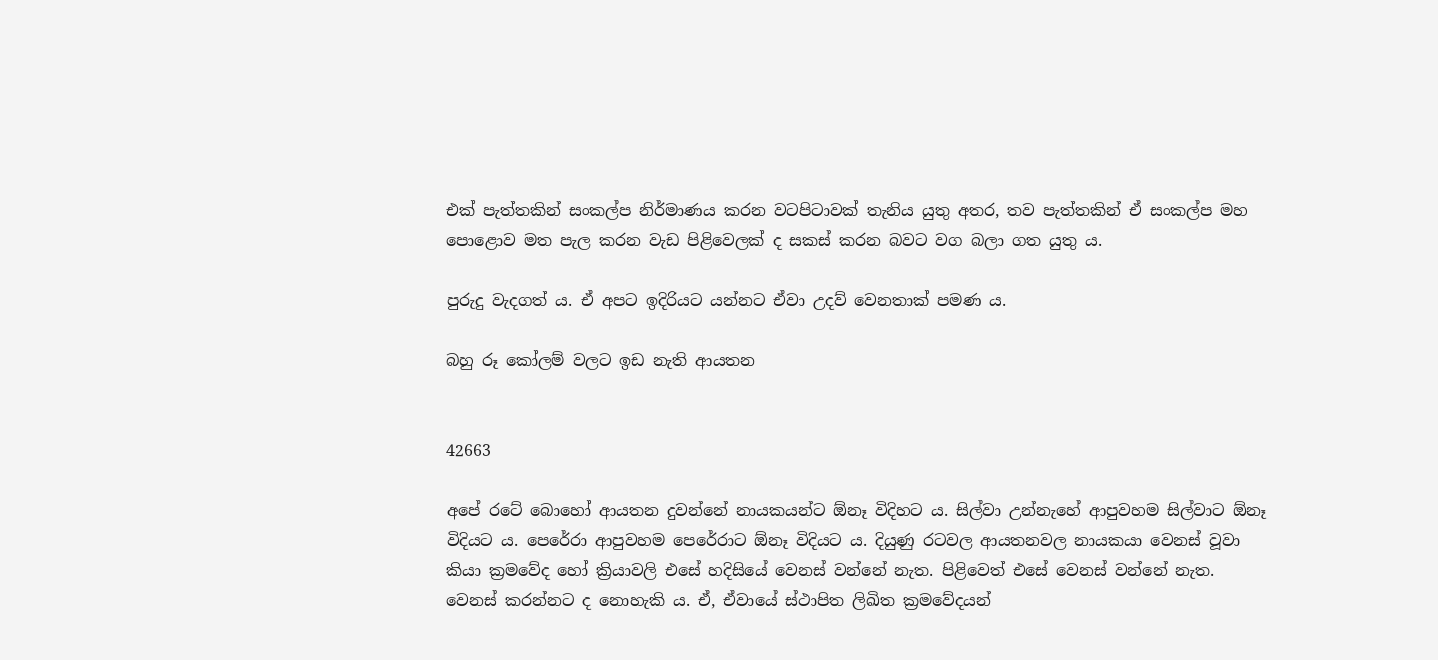එක් පැත්තකින් සංකල්ප නිර්මාණය කරන වටපිටාවක් තැනිය යුතු අතර, තව පැත්තකින් ඒ සංකල්ප මහ පොළොව මත පැල කරන වැඩ පිළිවෙලක් ද සකස් කරන බවට වග බලා ගත යුතු ය.

පුරුදු වැදගත් ය. ඒ අපට ඉදිරියට යන්නට ඒවා උදව් වෙනතාක් පමණ ය.

බහු රූ කෝලම් වලට ඉඩ නැති ආයතන


42663

අපේ රටේ බොහෝ ආයතන දුවන්නේ නායකයන්ට ඕනෑ විදිහට ය. සිල්වා උන්නැහේ ආපුවහම සිල්වාට ඕනෑ විදියට ය. පෙරේරා ආපුවහම පෙරේරාට ඕනෑ විදියට ය. දියුණු රටවල ආයතනවල නායකයා වෙනස් වූවා කියා ක්‍රමවේද හෝ ක්‍රියාවලි එසේ හදිසියේ වෙනස් වන්නේ නැත. පිළිවෙත් එසේ වෙනස් වන්නේ නැත. වෙනස් කරන්නට ද නොහැකි ය. ඒ, ඒවායේ ස්ථාපිත ලිඛිත ක්‍රමවේදයන්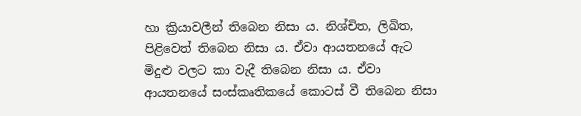හා ක්‍රියාවලීන් තිබෙන නිසා ය. නිශ්චිත, ලිඛිත, පිළිවෙත් තිබෙන නිසා ය. ඒවා ආයතනයේ ඇට මිදුළු වලට කා වැදී තිබෙන නිසා ය. ඒවා ආයතනයේ සංස්කෘතිකයේ කොටස් වී තිබෙන නිසා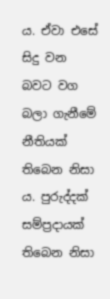ය. ඒවා එසේ සිදු වන බවට වග බලා ගැනීමේ නීතියක් තිබෙන නිසා ය. පුරුද්දක් සම්ප්‍රදායක් තිබෙන නිසා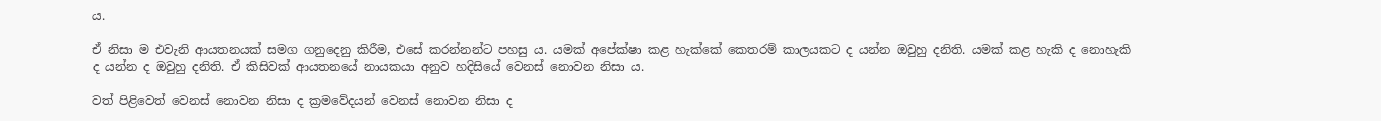ය.

ඒ නිසා ම එවැනි ආයතනයක් සමග ගනුදෙනු කිරීම, එසේ කරන්නන්ට පහසු ය. යමක් අපේක්ෂා කළ හැක්කේ කෙතරම් කාලයකට ද යන්න ඔවුහු දනිති. යමක් කළ හැකි ද නොහැකි ද යන්න ද ඔවුහු දනිති. ඒ කිසිවක් ආයතනයේ නායකයා අනුව හදිසියේ වෙනස් නොවන නිසා ය.

වත් පිළිවෙත් වෙනස් නොවන නිසා ද ක්‍රමවේදයන් වෙනස් නොවන නිසා ද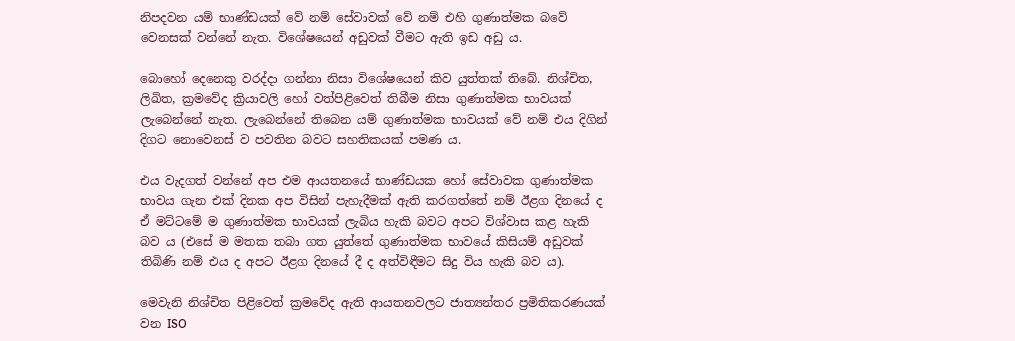නිපදවන යම් භාණ්ඩයක් වේ නම් සේවාවක් වේ නම් එහි ගුණාත්මක බවේ වෙනසක් වන්නේ නැත. විශේෂයෙන් අඩුවක් වීමට ඇති ඉඩ අඩු ය.

බොහෝ දෙනෙකු වරද්දා ගන්නා නිසා විශේෂයෙන් කිව යුත්තක් තිබේ. නිශ්චිත, ලිඛිත, ක්‍රමවේද ක්‍රියාවලි හෝ වත්පිළිවෙත් තිබීම නිසා ගුණාත්මක භාවයක් ලැබෙන්නේ නැත. ලැබෙන්නේ තිබෙන යම් ගුණාත්මක භාවයක් වේ නම් එය දිගින් දිගට නොවෙනස් ව පවතින බවට සහතිකයක් පමණ ය.

එය වැදගත් වන්නේ අප එම ආයතනයේ භාණ්ඩයක හෝ සේවාවක ගුණාත්මක භාවය ගැන එක් දිනක අප විසින් පැහැදීමක් ඇති කරගත්තේ නම් ඊළග දිනයේ ද ඒ මට්ටමේ ම ගුණාත්මක භාවයක් ලැබිය හැකි බවට අපට විශ්වාස කළ හැකි බව ය (එසේ ම මතක තබා ගත යුත්තේ ගුණාත්මක භාවයේ කිසියම් අඩුවක් තිබිණි නම් එය ද අපට ඊළග දිනයේ දී ද අත්විඳීමට සිදු විය හැකි බව ය).

මෙවැනි නිශ්චිත පිළිවෙත් ක්‍රමවේද ඇති ආයතනවලට ජාත්‍යන්තර ප්‍රමිතිකරණයක් වන ISO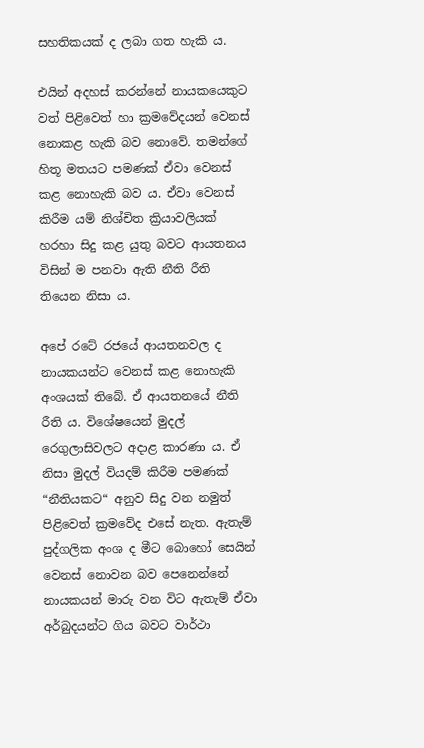සහතිකයක් ද ලබා ගත හැකි ය.

එයින් අදහස් කරන්නේ නායකයෙකුට වත් පිළිවෙත් හා ක්‍රමවේදයන් වෙනස් නොකළ හැකි බව නොවේ. තමන්ගේ හිතූ මතයට පමණක් ඒවා වෙනස් කළ නොහැකි බව ය. ඒවා වෙනස් කිරීම යම් නිශ්චිත ක්‍රියාවලියක් හරහා සිදු කළ යුතු බවට ආයතනය විසින් ම පනවා ඇති නීති රීති තියෙන නිසා ය.

අපේ රටේ රජයේ ආයතනවල ද නායකයන්ට වෙනස් කළ නොහැකි අංශයක් තිබේ. ඒ ආයතනයේ නීති රීති ය. විශේෂයෙන් මුදල් රෙගුලාසිවලට අදාළ කාරණා ය. ඒ නිසා මුදල් වියදම් කිරීම පමණක් “නීතියකට“ අනුව සිදු වන නමුත් පිළිවෙත් ක්‍රමවේද එසේ නැත. ඇතැම් පුද්ගලික අංශ ද මීට බොහෝ සෙයින් වෙනස් නොවන බව පෙනෙන්නේ නායකයන් මාරු වන විට ඇතැම් ඒවා අර්බුදයන්ට ගිය බවට වාර්ථා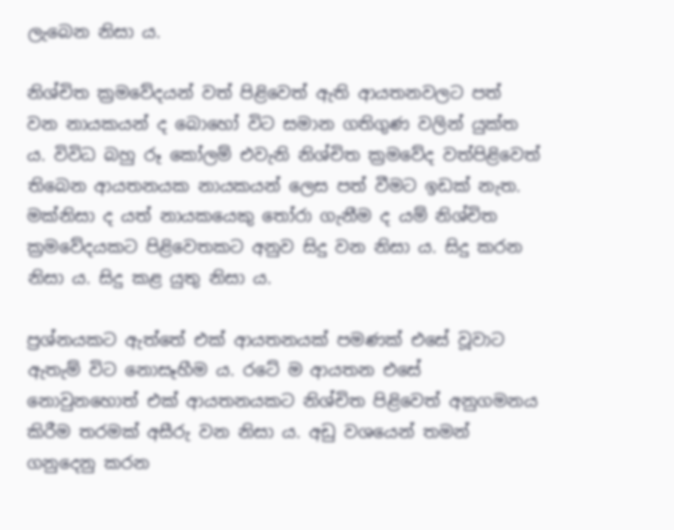ලැබෙන නිසා ය.

නිශ්චිත ක්‍රමවේදයන් වත් පිළිවෙත් ඇති ආයතනවලට පත් වන නායකයන් ද බොහෝ විට සමාන ගතිගුණ වලින් යුක්ත ය. විවිධ බහු රූ කෝලම් එවැනි නිශ්චිත ක්‍රමවේද වත්පිළිවෙත් තිබෙන ආයතනයක නායකයන් ලෙස පත් වීමට ඉඩක් නැත. මක්නිසා ද යත් නායකයෙකු තෝරා ගැනීම ද යම් නිශ්චිත ක්‍රමවේදයකට පිළිවෙතකට අනුව සිදු වන නිසා ය. සිදු කරන නිසා ය. සිදු කළ යුතු නිසා ය.

ප්‍රශ්නයකට ඇත්තේ එක් ආයතනයක් පමණක් එසේ වූවාට ඇතැම් විට නොසෑහීම ය. රටේ ම ආයතන එසේ නොවුනහොත් එක් ආයතනයකට නිශ්චිත පිළිවෙත් අනුගමනය කිරීම තරමක් අසීරු වන නිසා ය. අඩු වශයෙන් තමන් ගනුදෙනු කරන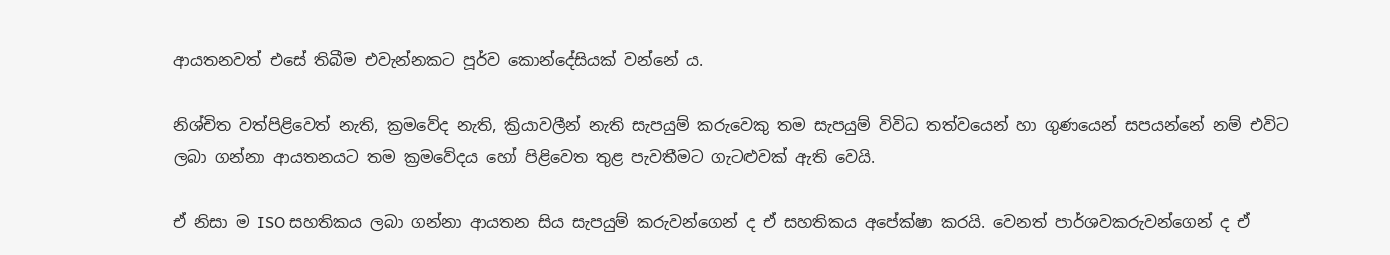ආයතනවත් එසේ තිබීම එවැන්නකට පූර්ව කොන්දේසියක් වන්නේ ය.

නිශ්චිත වත්පිළිවෙත් නැති, ක්‍රමවේද නැති, ක්‍රියාවලීන් නැති සැපයුම් කරුවෙකු තම සැපයුම් විවිධ තත්වයෙන් හා ගුණයෙන් සපයන්නේ නම් එවිට ලබා ගන්නා ආයතනයට තම ක්‍රමවේදය හෝ පිළිවෙත තුළ පැවතීමට ගැටළුවක් ඇති වෙයි.

ඒ නිසා ම ISO සහතිකය ලබා ගන්නා ආයතන සිය සැපයුම් කරුවන්ගෙන් ද ඒ සහතිකය අපේක්ෂා කරයි. වෙනත් පාර්ශවකරුවන්ගෙන් ද ඒ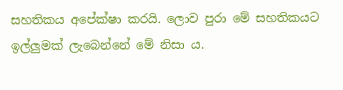සහතිකය අපේක්ෂා කරයි. ලොව පුරා මේ සහතිකයට ඉල්ලුමක් ලැබෙන්නේ මේ නිසා ය.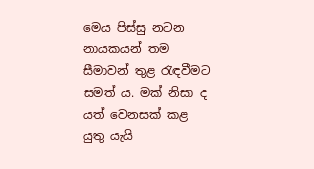මෙය පිස්සු නටන නායකයන් තම සීමාවන් තුළ රැඳවීමට සමත් ය. මක් නිසා ද යත් වෙනසක් කළ යුතු යැයි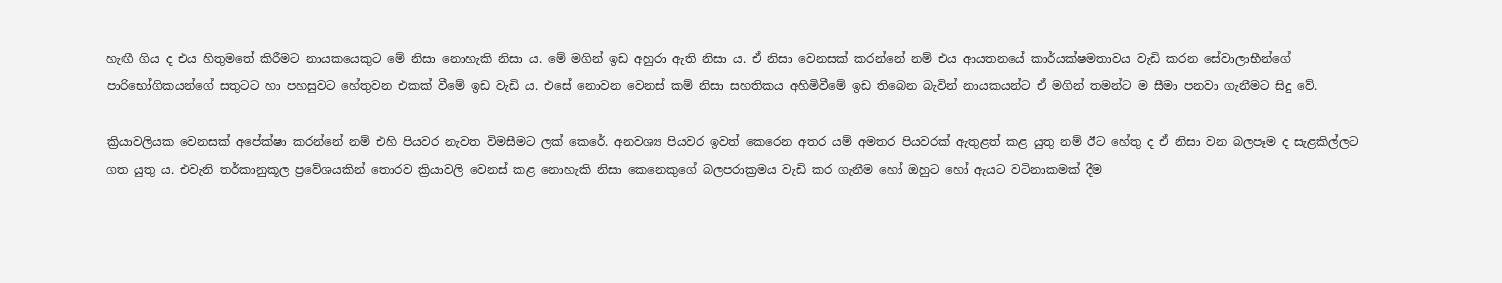හැඟී ගිය ද එය හිතුමතේ කිරීමට නායකයෙකුට මේ නිසා නොහැකි නිසා ය. මේ මගින් ඉඩ අහුරා ඇති නිසා ය. ඒ නිසා වෙනසක් කරන්නේ නම් එය ආයතනයේ කාර්යක්ෂමතාවය වැඩි කරන සේවාලාභීන්ගේ පාරිභෝගිකයන්ගේ සතුටට හා පහසුවට හේතුවන එකක් වීමේ ඉඩ වැඩි ය. එසේ නොවන වෙනස් කම් නිසා සහතිකය අහිමිවීමේ ඉඩ තිබෙන බැවින් නායකයන්ට ඒ මගින් තමන්ට ම සීමා පනවා ගැනීමට සිදු වේ.

ක්‍රියාවලියක වෙනසක් අපේක්ෂා කරන්නේ නම් එහි පියවර නැවත විමසීමට ලක් කෙරේ. අනවශ්‍ය පියවර ඉවත් කෙරෙන අතර යම් අමතර පියවරක් ඇතුළත් කළ යුතු නම් ඊට හේතු ද ඒ නිසා වන බලපෑම ද සැළකිල්ලට ගත යුතු ය. එවැනි තර්කානුකූල ප්‍රවේශයකින් තොරව ක්‍රියාවලි වෙනස් කළ නොහැකි නිසා කෙනෙකුගේ බලපරාක්‍රමය වැඩි කර ගැනීම හෝ ඔහුට හෝ ඇයට වටිනාකමක් දීම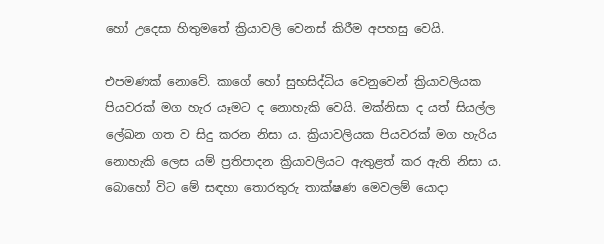හෝ උදෙසා හිතුමතේ ක්‍රියාවලි වෙනස් කිරීම අපහසු වෙයි.

එපමණක් නොවේ. කාගේ හෝ සුභසිද්ධිය වෙනුවෙන් ක්‍රියාවලියක පියවරක් මග හැර යෑමට ද නොහැකි වෙයි. මක්නිසා ද යත් සියල්ල ලේඛන ගත ව සිදු කරන නිසා ය. ක්‍රියාවලියක පියවරක් මග හැරිය නොහැකි ලෙස යම් ප්‍රතිපාදන ක්‍රියාවලියට ඇතුළත් කර ඇති නිසා ය. බොහෝ විට මේ සඳහා තොරතුරු තාක්ෂණ මෙවලම් යොදා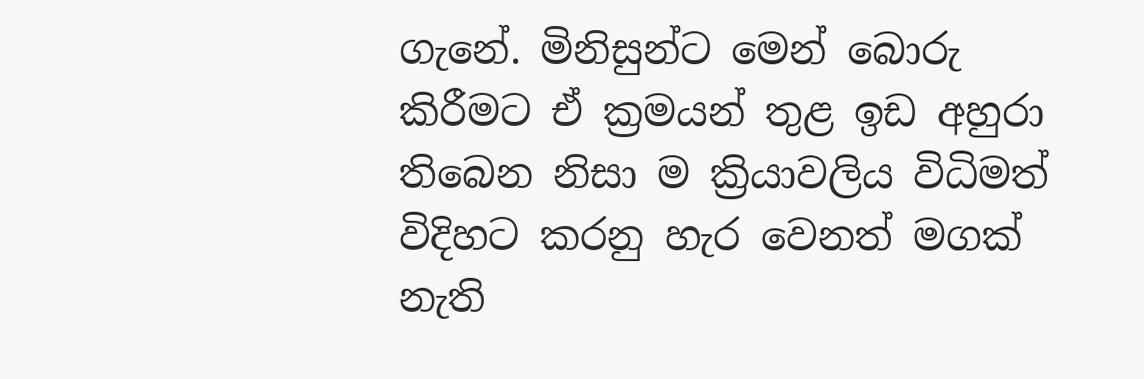ගැනේ. මිනිසුන්ට මෙන් බොරු කිරීමට ඒ ක්‍රමයන් තුළ ඉඩ අහුරා තිබෙන නිසා ම ක්‍රියාවලිය විධිමත් විදිහට කරනු හැර වෙනත් මගක් නැති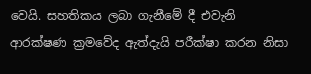වෙයි. සහතිකය ලබා ගැනීමේ දී එවැනි ආරක්ෂණ ක්‍රමවේද ඇත්දැයි පරීක්ෂා කරන නිසා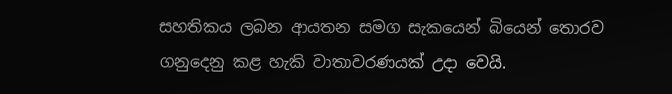සහතිකය ලබන ආයතන සමග සැකයෙන් බියෙන් තොරව ගනුදෙනු කළ හැකි වාතාවරණයක් උදා වෙයි.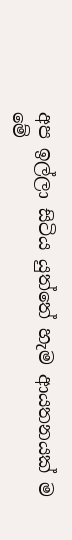අප ඉල්ලා සිටිය යුත්තේ හැම ආයතනයක් ම මේ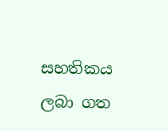සහතිකය ලබා ගත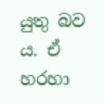යුතු බව ය. ඒ හරහා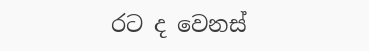රට ද වෙනස්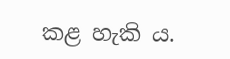කළ හැකි ය.